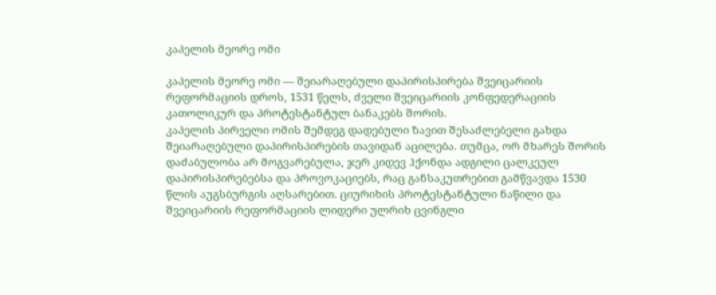კაპელის მეორე ომი

კაპელის მეორე ომი — შეიარაღებული დაპირისპირება შვეიცარიის რეფორმაციის დროს, 1531 წელს, ძველი შვეიცარიის კონფედერაციის კათოლიკურ და პროტესტანტულ ბანაკებს შორის.
კაპელის პირველი ომის შემდეგ დადებული ზავით შესაძლებელი გახდა შეიარაღებული დაპირისპირების თავიდან აცილება. თუმცა, ორ მხარეს შორის დაძაბულობა არ მოგვარებულა, ჯერ კიდევ ჰქონდა ადგილი ცალკეულ დაპირისპირებებსა და პროვოკაციებს, რაც განსაკუთრებით გამწვავდა 1530 წლის აუგსბურგის აღსარებით. ციურიხის პროტესტანტული ნაწილი და შვეიცარიის რეფორმაციის ლიდერი ულრიხ ცვინგლი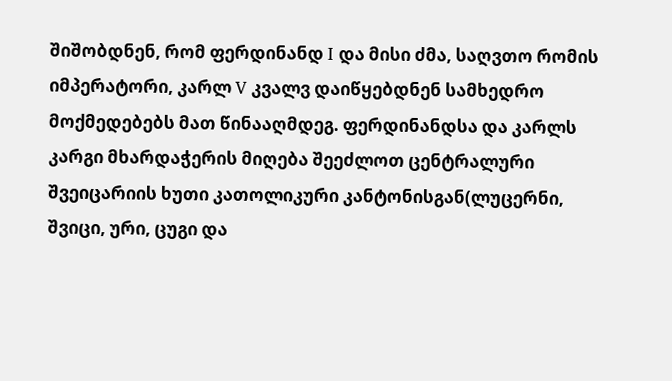შიშობდნენ, რომ ფერდინანდ I და მისი ძმა, საღვთო რომის იმპერატორი, კარლ V კვალვ დაიწყებდნენ სამხედრო მოქმედებებს მათ წინააღმდეგ. ფერდინანდსა და კარლს კარგი მხარდაჭერის მიღება შეეძლოთ ცენტრალური შვეიცარიის ხუთი კათოლიკური კანტონისგან(ლუცერნი, შვიცი, ური, ცუგი და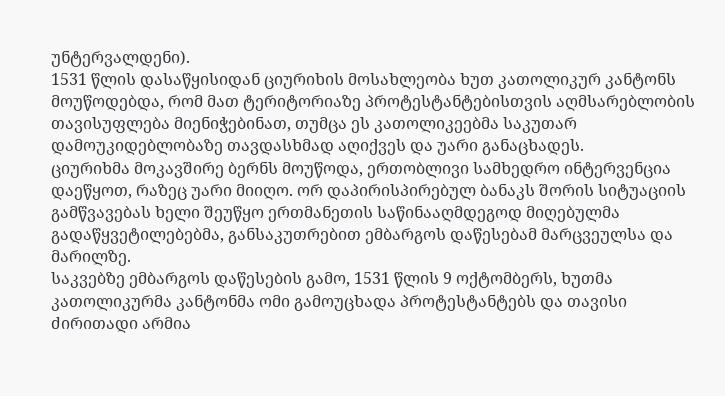უნტერვალდენი).
1531 წლის დასაწყისიდან ციურიხის მოსახლეობა ხუთ კათოლიკურ კანტონს მოუწოდებდა, რომ მათ ტერიტორიაზე პროტესტანტებისთვის აღმსარებლობის თავისუფლება მიენიჭებინათ, თუმცა ეს კათოლიკეებმა საკუთარ დამოუკიდებლობაზე თავდასხმად აღიქვეს და უარი განაცხადეს.
ციურიხმა მოკავშირე ბერნს მოუწოდა, ერთობლივი სამხედრო ინტერვენცია დაეწყოთ, რაზეც უარი მიიღო. ორ დაპირისპირებულ ბანაკს შორის სიტუაციის გამწვავებას ხელი შეუწყო ერთმანეთის საწინააღმდეგოდ მიღებულმა გადაწყვეტილებებმა, განსაკუთრებით ემბარგოს დაწესებამ მარცვეულსა და მარილზე.
საკვებზე ემბარგოს დაწესების გამო, 1531 წლის 9 ოქტომბერს, ხუთმა კათოლიკურმა კანტონმა ომი გამოუცხადა პროტესტანტებს და თავისი ძირითადი არმია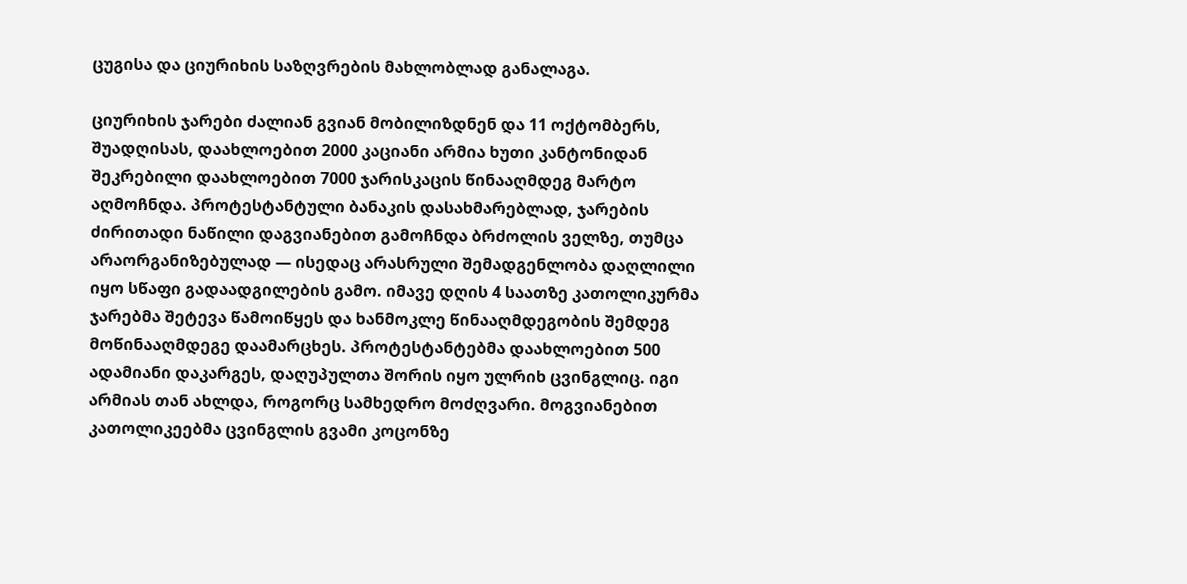ცუგისა და ციურიხის საზღვრების მახლობლად განალაგა.

ციურიხის ჯარები ძალიან გვიან მობილიზდნენ და 11 ოქტომბერს, შუადღისას, დაახლოებით 2000 კაციანი არმია ხუთი კანტონიდან შეკრებილი დაახლოებით 7000 ჯარისკაცის წინააღმდეგ მარტო აღმოჩნდა. პროტესტანტული ბანაკის დასახმარებლად, ჯარების ძირითადი ნაწილი დაგვიანებით გამოჩნდა ბრძოლის ველზე, თუმცა არაორგანიზებულად — ისედაც არასრული შემადგენლობა დაღლილი იყო სწაფი გადაადგილების გამო. იმავე დღის 4 საათზე კათოლიკურმა ჯარებმა შეტევა წამოიწყეს და ხანმოკლე წინააღმდეგობის შემდეგ მოწინააღმდეგე დაამარცხეს. პროტესტანტებმა დაახლოებით 500 ადამიანი დაკარგეს, დაღუპულთა შორის იყო ულრიხ ცვინგლიც. იგი არმიას თან ახლდა, როგორც სამხედრო მოძღვარი. მოგვიანებით კათოლიკეებმა ცვინგლის გვამი კოცონზე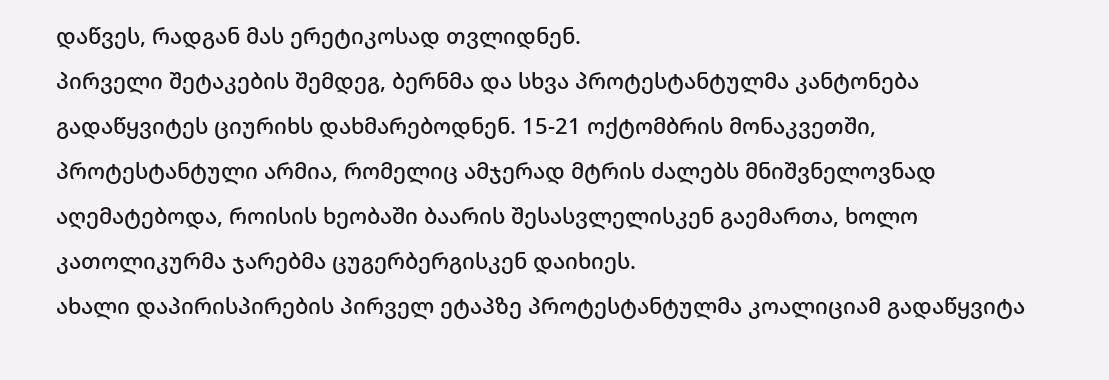დაწვეს, რადგან მას ერეტიკოსად თვლიდნენ.
პირველი შეტაკების შემდეგ, ბერნმა და სხვა პროტესტანტულმა კანტონება გადაწყვიტეს ციურიხს დახმარებოდნენ. 15-21 ოქტომბრის მონაკვეთში, პროტესტანტული არმია, რომელიც ამჯერად მტრის ძალებს მნიშვნელოვნად აღემატებოდა, როისის ხეობაში ბაარის შესასვლელისკენ გაემართა, ხოლო კათოლიკურმა ჯარებმა ცუგერბერგისკენ დაიხიეს.
ახალი დაპირისპირების პირველ ეტაპზე პროტესტანტულმა კოალიციამ გადაწყვიტა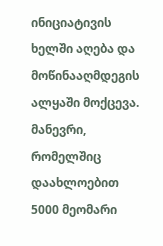ინიციატივის ხელში აღება და მოწინააღმდეგის ალყაში მოქცევა. მანევრი, რომელშიც დაახლოებით 5000 მეომარი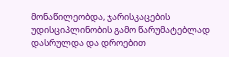მონაწილეობდა, ჯარისკაცების უდისციპლინობის გამო წარუმატებლად დასრულდა და დროებით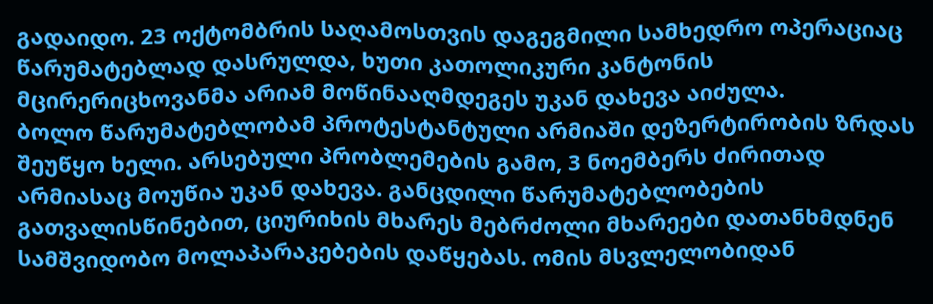გადაიდო. 23 ოქტომბრის საღამოსთვის დაგეგმილი სამხედრო ოპერაციაც წარუმატებლად დასრულდა, ხუთი კათოლიკური კანტონის მცირერიცხოვანმა არიამ მოწინააღმდეგეს უკან დახევა აიძულა.
ბოლო წარუმატებლობამ პროტესტანტული არმიაში დეზერტირობის ზრდას შეუწყო ხელი. არსებული პრობლემების გამო, 3 ნოემბერს ძირითად არმიასაც მოუწია უკან დახევა. განცდილი წარუმატებლობების გათვალისწინებით, ციურიხის მხარეს მებრძოლი მხარეები დათანხმდნენ სამშვიდობო მოლაპარაკებების დაწყებას. ომის მსვლელობიდან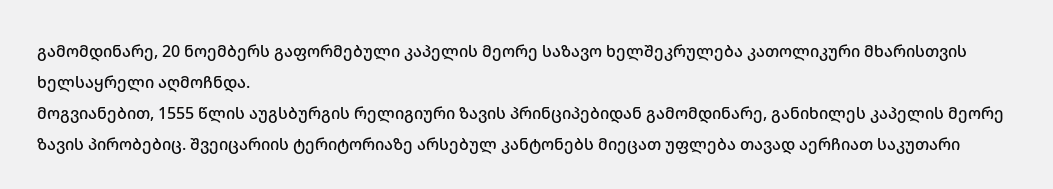გამომდინარე, 20 ნოემბერს გაფორმებული კაპელის მეორე საზავო ხელშეკრულება კათოლიკური მხარისთვის ხელსაყრელი აღმოჩნდა.
მოგვიანებით, 1555 წლის აუგსბურგის რელიგიური ზავის პრინციპებიდან გამომდინარე, განიხილეს კაპელის მეორე ზავის პირობებიც. შვეიცარიის ტერიტორიაზე არსებულ კანტონებს მიეცათ უფლება თავად აერჩიათ საკუთარი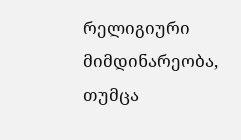რელიგიური მიმდინარეობა, თუმცა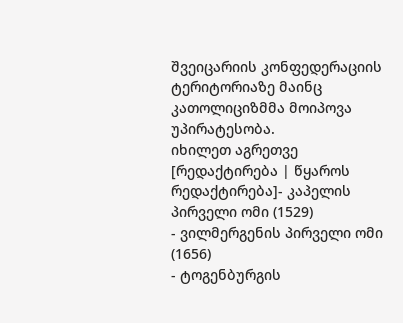შვეიცარიის კონფედერაციის ტერიტორიაზე მაინც კათოლიციზმმა მოიპოვა უპირატესობა.
იხილეთ აგრეთვე
[რედაქტირება | წყაროს რედაქტირება]- კაპელის პირველი ომი (1529)
- ვილმერგენის პირველი ომი (1656)
- ტოგენბურგის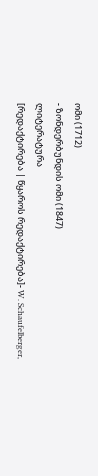ომი (1712)
- ზონდერბუნდის ომი (1847)
ლიტერატურა
[რედაქტირება | წყაროს რედაქტირება]- W. Schaufelberger,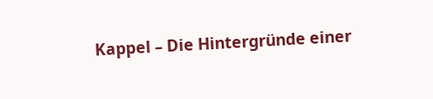Kappel – Die Hintergründe einer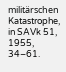militärschen Katastrophe, in SAVk 51, 1955, 34–61.